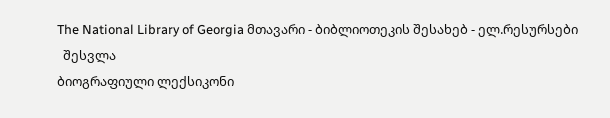The National Library of Georgia მთავარი - ბიბლიოთეკის შესახებ - ელ.რესურსები
  შესვლა
ბიოგრაფიული ლექსიკონი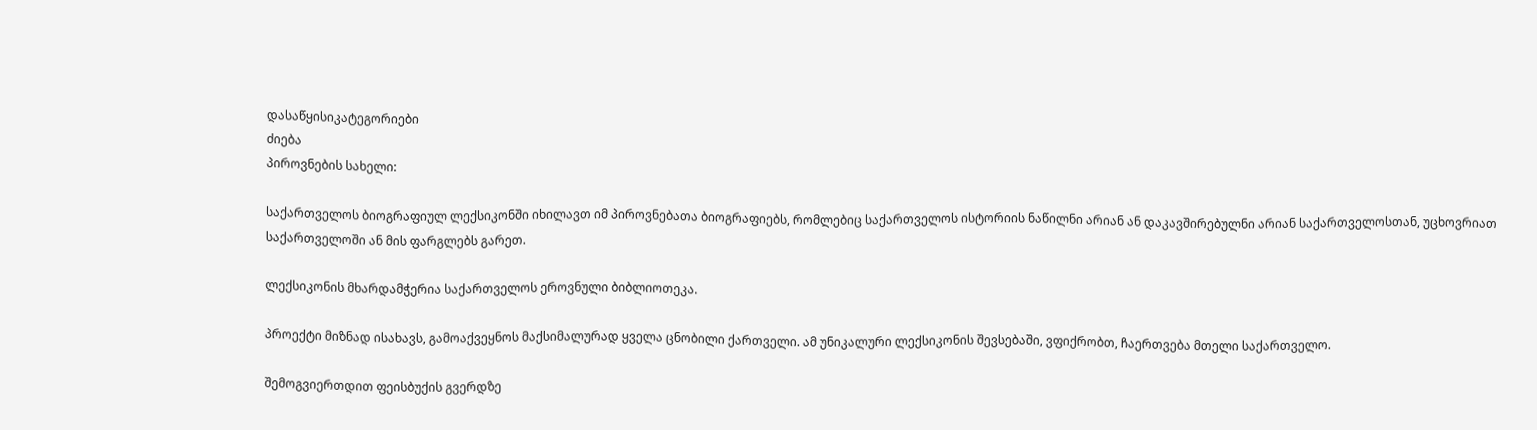დასაწყისიკატეგორიები
ძიება
პიროვნების სახელი:

საქართველოს ბიოგრაფიულ ლექსიკონში იხილავთ იმ პიროვნებათა ბიოგრაფიებს, რომლებიც საქართველოს ისტორიის ნაწილნი არიან ან დაკავშირებულნი არიან საქართველოსთან, უცხოვრიათ საქართველოში ან მის ფარგლებს გარეთ.

ლექსიკონის მხარდამჭერია საქართველოს ეროვნული ბიბლიოთეკა.

პროექტი მიზნად ისახავს, გამოაქვეყნოს მაქსიმალურად ყველა ცნობილი ქართველი. ამ უნიკალური ლექსიკონის შევსებაში, ვფიქრობთ, ჩაერთვება მთელი საქართველო.

შემოგვიერთდით ფეისბუქის გვერდზე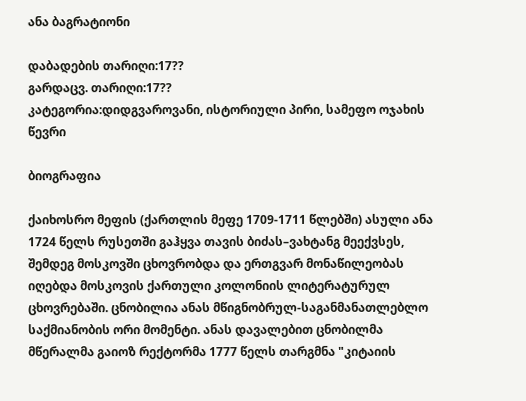ანა ბაგრატიონი

დაბადების თარიღი:17??
გარდაცვ. თარიღი:17??
კატეგორია:დიდგვაროვანი, ისტორიული პირი, სამეფო ოჯახის წევრი

ბიოგრაფია

ქაიხოსრო მეფის (ქართლის მეფე 1709-1711 წლებში) ასული ანა 1724 წელს რუსეთში გაჰყვა თავის ბიძას–ვახტანგ მეექვსეს, შემდეგ მოსკოვში ცხოვრობდა და ერთგვარ მონაწილეობას იღებდა მოსკოვის ქართული კოლონიის ლიტერატურულ ცხოვრებაში. ცნობილია ანას მწიგნობრულ-საგანმანათლებლო საქმიანობის ორი მომენტი. ანას დავალებით ცნობილმა მწერალმა გაიოზ რექტორმა 1777 წელს თარგმნა "კიტაიის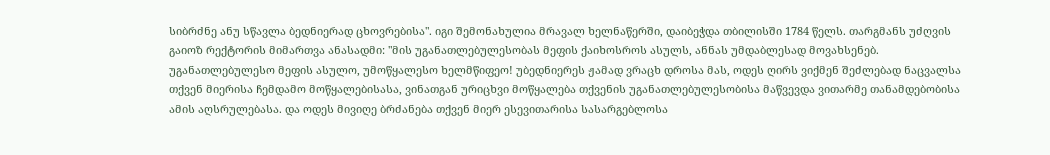სიბრძნე ანუ სწავლა ბედნიერად ცხოვრებისა". იგი შემონახულია მრავალ ხელნაწერში, დაიბეჭდა თბილისში 1784 წელს. თარგმანს უძღვის გაიოზ რექტორის მიმართვა ანასადმი: "მის უგანათლებულესობას მეფის ქაიხოსროს ასულს, ანნას უმდაბლესად მოვახსენებ. უგანათლებულესო მეფის ასულო, უმოწყალესო ხელმწიფეო! უბედნიერეს ჟამად ვრაცხ დროსა მას, ოდეს ღირს ვიქმენ შეძლებად ნაცვალსა თქვენ მიერისა ჩემდამო მოწყალებისასა, ვინათგან ურიცხვი მოწყალება თქვენის უგანათლებულესობისა მაწვევდა ვითარმე თანამდებობისა ამის აღსრულებასა. და ოდეს მივიღე ბრძანება თქვენ მიერ ესევითარისა სასარგებლოსა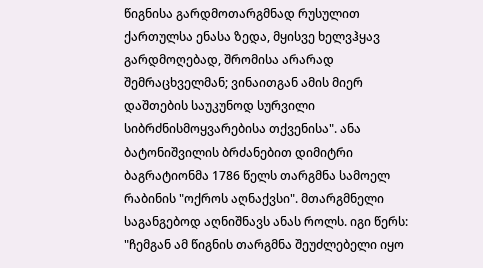წიგნისა გარდმოთარგმნად რუსულით ქართულსა ენასა ზედა, მყისვე ხელვჰყავ გარდმოღებად, შრომისა არარად შემრაცხველმან; ვინაითგან ამის მიერ დაშთების საუკუნოდ სურვილი სიბრძნისმოყვარებისა თქვენისა". ანა ბატონიშვილის ბრძანებით დიმიტრი ბაგრატიონმა 1786 წელს თარგმნა სამოელ რაბინის "ოქროს აღნაქვსი". მთარგმნელი საგანგებოდ აღნიშნავს ანას როლს. იგი წერს: "ჩემგან ამ წიგნის თარგმნა შეუძლებელი იყო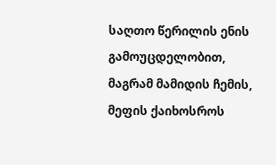საღთო წერილის ენის გამოუცდელობით, მაგრამ მამიდის ჩემის, მეფის ქაიხოსროს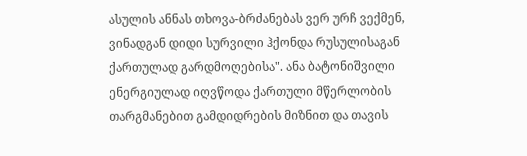ასულის ანნას თხოვა-ბრძანებას ვერ ურჩ ვექმენ, ვინადგან დიდი სურვილი ჰქონდა რუსულისაგან ქართულად გარდმოღებისა". ანა ბატონიშვილი ენერგიულად იღვწოდა ქართული მწერლობის თარგმანებით გამდიდრების მიზნით და თავის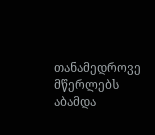თანამედროვე მწერლებს აბამდა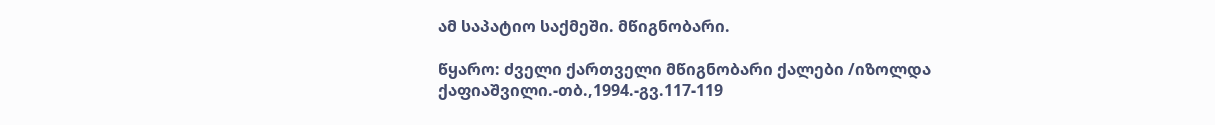ამ საპატიო საქმეში. მწიგნობარი.

წყარო: ძველი ქართველი მწიგნობარი ქალები /იზოლდა ქაფიაშვილი.-თბ.,1994.-გვ.117-119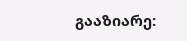გააზიარე: